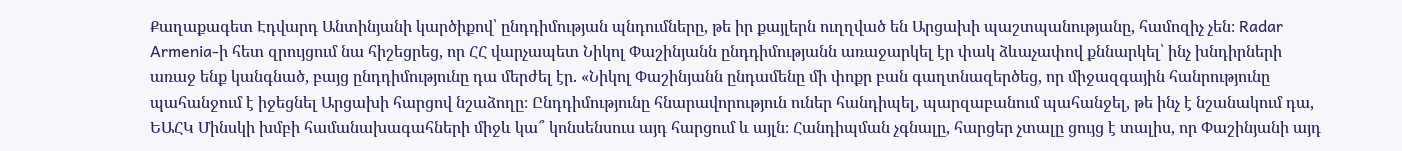Քաղաքագետ Էդվարդ Անտինյանի կարծիքով՝ ընդդիմության պնդումները, թե իր քայլերն ուղղված են Արցախի պաշտպանությանը, համոզիչ չեն։ Radar Armenia-ի հետ զրույցում նա հիշեցրեց, որ ՀՀ վարչապետ Նիկոլ Փաշինյանն ընդդիմությանն առաջարկել էր փակ ձևաչափով քննարկել՝ ինչ խնդիրների առաջ ենք կանգնած, բայց ընդդիմությունը դա մերժել էր. «Նիկոլ Փաշինյանն ընդամենը մի փոքր բան գաղտնազերծեց, որ միջազգային հանրությունը պահանջում է իջեցնել Արցախի հարցով նշաձողը։ Ընդդիմությունը հնարավորություն ուներ հանդիպել, պարզաբանում պահանջել, թե ինչ է նշանակում դա, ԵԱՀԿ Մինսկի խմբի համանախագահների միջև կա՞ կոնսենսուս այդ հարցում և այլն։ Հանդիպման չգնալը, հարցեր չտալը ցույց է տալիս, որ Փաշինյանի այդ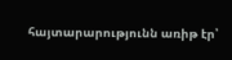հայտարարությունն առիթ էր՝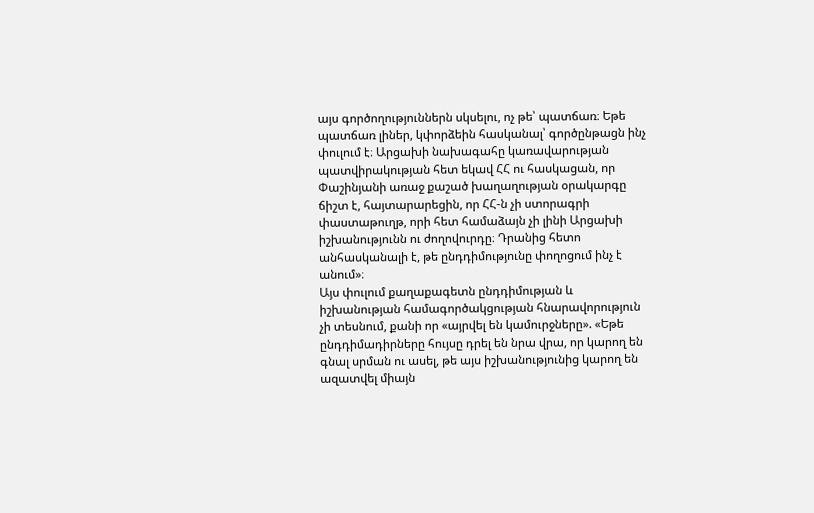այս գործողություններն սկսելու, ոչ թե՝ պատճառ։ Եթե պատճառ լիներ, կփորձեին հասկանալ՝ գործընթացն ինչ փուլում է։ Արցախի նախագահը կառավարության պատվիրակության հետ եկավ ՀՀ ու հասկացան, որ Փաշինյանի առաջ քաշած խաղաղության օրակարգը ճիշտ է, հայտարարեցին, որ ՀՀ-ն չի ստորագրի փաստաթուղթ, որի հետ համաձայն չի լինի Արցախի իշխանությունն ու ժողովուրդը։ Դրանից հետո անհասկանալի է, թե ընդդիմությունը փողոցում ինչ է անում»։
Այս փուլում քաղաքագետն ընդդիմության և իշխանության համագործակցության հնարավորություն չի տեսնում, քանի որ «այրվել են կամուրջները». «Եթե ընդդիմադիրները հույսը դրել են նրա վրա, որ կարող են գնալ սրման ու ասել, թե այս իշխանությունից կարող են ազատվել միայն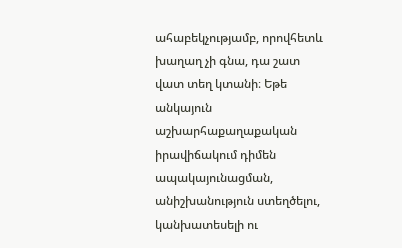ահաբեկչությամբ, որովհետև խաղաղ չի գնա, դա շատ վատ տեղ կտանի։ Եթե անկայուն աշխարհաքաղաքական իրավիճակում դիմեն ապակայունացման, անիշխանություն ստեղծելու, կանխատեսելի ու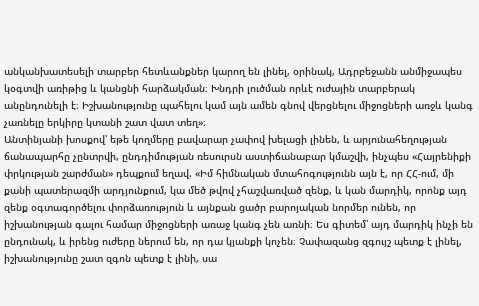անկանխատեսելի տարբեր հետևանքներ կարող են լինել, օրինակ, Ադրբեջանն անմիջապես կօգտվի առիթից և կանցնի հարձակման։ Խնդրի լուծման որևէ ուժային տարբերակ անընդունելի է։ Իշխանությունը պահելու կամ այն ամեն գնով վերցնելու միջոցների առջև կանգ չառնելը երկիրը կտանի շատ վատ տեղ»։
Անտինյանի խոսքով՝ եթե կողմերը բավարար չափով խելացի լինեն, և արյունահեղության ճանապարհը չընտրվի, ընդդիմության ռեսուրսն աստիճանաբար կմաշվի, ինչպես «Հայրենիքի փրկության շարժման» դեպքում եղավ. «Իմ հիմնական մտահոգությունն այն է, որ ՀՀ-ում, մի քանի պատերազմի արդյունքում, կա մեծ թվով չհաշվառված զենք, և կան մարդիկ, որոնք այդ զենք օգտագործելու փորձառություն և այնքան ցածր բարոյական նորմեր ունեն, որ իշխանության գալու համար միջոցների առաջ կանգ չեն առնի։ Ես գիտեմ՝ այդ մարդիկ ինչի են ընդունակ, և իրենց ուժերը ներում են, որ դա կյանքի կոչեն։ Չափազանց զգույշ պետք է լինել, իշխանությունը շատ զգոն պետք է լինի, սա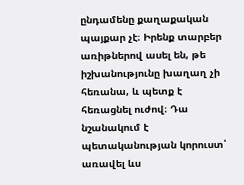ընդամենը քաղաքական պայքար չէ։ Իրենք տարբեր առիթներով ասել են, թե իշխանությունը խաղաղ չի հեռանա, և պետք է հեռացնել ուժով։ Դա նշանակում է պետականության կորուստ՝ առավել ևս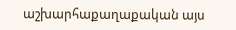աշխարհաքաղաքական այս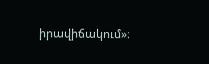իրավիճակում»։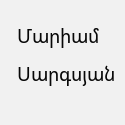Մարիամ Սարգսյան